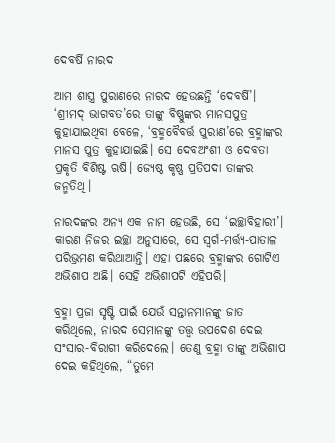ଦେବର୍ଷି ନାରଦ

ଆମ ଶାସ୍ତ୍ର ପୁରାଣରେ ନାରଦ ହେଉଛନ୍ତି ‘ଦେବର୍ଷି’। ‘ଶ୍ରୀମଦ୍ ଭାଗବତ’ରେ ତାଙ୍କୁ ବିଷ୍ଣୁଙ୍କର ମାନସପୁତ୍ର କୁହାଯାଇଥିବା ବେଳେ, ‘ବ୍ରହ୍ମବୈବର୍ତ୍ତ ପୁରାଣ’ରେ ବ୍ରହ୍ମାଙ୍କର ମାନସ ପୁତ୍ର କୁହାଯାଇଛି। ସେ ଦେବଅଂଶୀ ଓ ଦେବତା ପ୍ରକୃତି ବିଶିଷ୍ଟ ଋଷି। ଜ୍ୟେଷ୍ଠ କୃଷ୍ଣ ପ୍ରତିପଦା ତାଙ୍କର ଜନ୍ମତିଥି।

ନାରଦଙ୍କର ଅନ୍ୟ ଏକ ନାମ ହେଉଛି, ସେ ‘ଇଚ୍ଛାବିହାରୀ’। କାରଣ ନିଜର ଇଚ୍ଛା ଅନୁସାରେ, ସେ ସ୍ୱର୍ଗ-ମର୍ତ୍ତ୍ୟ-ପାତାଳ ପରିଭ୍ରମଣ କରିଥାଆନ୍ତି। ଏହା ପଛରେ ବ୍ରହ୍ମାଙ୍କର ଗୋଟିଏ ଅଭିଶାପ ଅଛି। ସେହି ଅଭିଶାପଟି ଏହିପରି।

ବ୍ରହ୍ମା ପ୍ରଜା ସୃଷ୍ଟି ପାଇଁ ଯେଉଁ ସନ୍ତାନମାନଙ୍କୁ ଜାତ କରିଥିଲେ, ନାରଦ ସେମାନଙ୍କୁ ତତ୍ତ୍ୱ ଉପଦେଶ ଦେଇ ସଂସାର-ବିରାଗୀ କରିଦେଲେ। ତେଣୁ ବ୍ରହ୍ମା ତାଙ୍କୁ ଅଭିଶାପ ଦେଇ କହିଥିଲେ, “ତୁମେ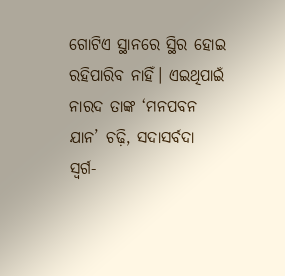ଗୋଟିଏ ସ୍ଥାନରେ ସ୍ଥିର ହୋଇ ରହିପାରିବ ନାହିଁ। ଏଇଥିପାଇଁ ନାରଦ ତାଙ୍କ ‘ମନପବନ ଯାନ’ ଚଢ଼ି, ସଦାସର୍ବଦା ସ୍ୱର୍ଗ-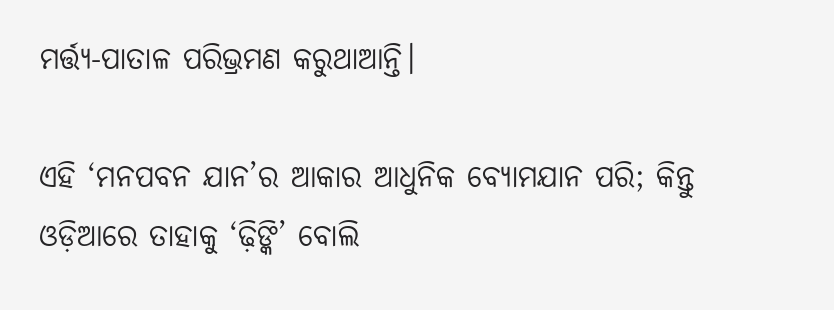ମର୍ତ୍ତ୍ୟ-ପାତାଳ ପରିଭ୍ରମଣ କରୁଥାଆନ୍ତି।

ଏହି ‘ମନପବନ ଯାନ’ର ଆକାର ଆଧୁନିକ ବ୍ୟୋମଯାନ ପରି; କିନ୍ତୁ ଓଡ଼ିଆରେ ତାହାକୁ ‘ଢ଼ିଙ୍କି’ ବୋଲି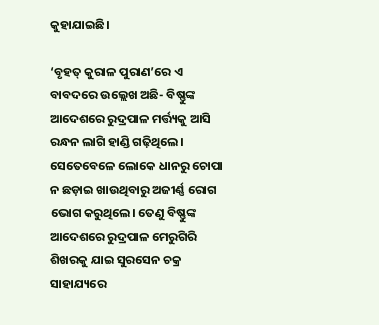କୁହାଯାଇଛି।

‘ବୃହତ୍ କୁରାଳ ପୁରାଣ’ରେ ଏ ବାବଦରେ ଉଲ୍ଲେଖ ଅଛି- ବିଷ୍ଣୁଙ୍କ ଆଦେଶରେ ରୁଦ୍ରପାଳ ମର୍ତ୍ତ୍ୟକୁ ଆସି ରନ୍ଧନ ଲାଗି ହାଣ୍ଡି ଗଢ଼ିଥିଲେ। ସେତେବେଳେ ଲୋକେ ଧାନରୁ ଚୋପା ନ ଛଡ଼ାଇ ଖାଉଥିବାରୁ ଅଜୀର୍ଣ୍ଣ ରୋଗ ଭୋଗ କରୁଥିଲେ। ତେଣୁ ବିଷ୍ଣୁଙ୍କ ଆଦେଶରେ ରୁଦ୍ରପାଳ ମେରୁଗିରି ଶିଖରକୁ ଯାଇ ସୁରସେନ ଚକ୍ର ସାହାଯ୍ୟରେ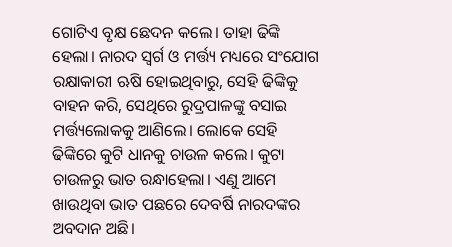ଗୋଟିଏ ବୃକ୍ଷ ଛେଦନ କଲେ। ତାହା ଢିଙ୍କି ହେଲା। ନାରଦ ସ୍ୱର୍ଗ ଓ ମର୍ତ୍ତ୍ୟ ମଧ୍ୟରେ ସଂଯୋଗ ରକ୍ଷାକାରୀ ଋଷି ହୋଇଥିବାରୁ, ସେହି ଢିଙ୍କିକୁ ବାହନ କରି, ସେଥିରେ ରୁଦ୍ରପାଳଙ୍କୁ ବସାଇ ମର୍ତ୍ତ୍ୟଲୋକକୁ ଆଣିଲେ। ଲୋକେ ସେହି ଢିଙ୍କିରେ କୁଟି ଧାନକୁ ଚାଉଳ କଲେ। କୁଟା ଚାଉଳରୁ ଭାତ ରନ୍ଧାହେଲା। ଏଣୁ ଆମେ ଖାଉଥିବା ଭାତ ପଛରେ ଦେବର୍ଷି ନାରଦଙ୍କର ଅବଦାନ ଅଛି।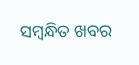ସମ୍ବନ୍ଧିତ ଖବର